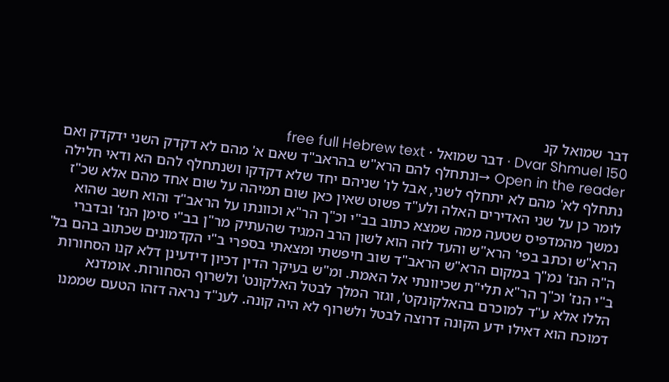דבר שמואל קנ
Dvar Shmuel 150 · דבר שמואל · free full Hebrew text
Open in the reader →ונתחלף להם הרא"ש בהראב"ד שאם א' מהם לא דקדק השני ידקדק ואם נתחלף לא' מהם לא יתחלף לשני, אבל לו' שניהם יחד שלא דקדקו ושנתחלף להם הא ודאי חלילה לומר כן על שני האדירים האלה ולע"ד פשוט שאין כאן שום תמיהה על שום אחד מהם אלא שכ"ז נמשך מהמדפיס שטעה ממה שמצא כתוב בב"י וכ"ך הר"א וכוונתו על הראב"ד והוא חשב שהוא הרא"ש וכתב בפי' הרא"ש והעד לזה הוא לשון הרב המגיד שהעתיק מר"ן בב"י סימן הנז' ובדברי ה"ה הנז' נמ"ך במקום הרא"ש הראב"ד שוב חיפשתי ומצאתי בספרי ב"י הקדמונים שכתוב בהם בל' ב"י הנז' וכ"ך הר"א תלי"ת שכיוונתי אל האמת. ומ"ש בעיקר הדין דכיון דידעינן דלא קנו הסחורות הללו אלא ע"ד למוכרם בהאלקונקט', וגזר המלך לבטל האלקונט' ולשרוף הסחורות. אומדנא דמוכח הוא דאילו ידע הקונה דרוצה לבטל ולשרוף לא היה קונה. לענ"ד נראה דזהו הטעם שממנו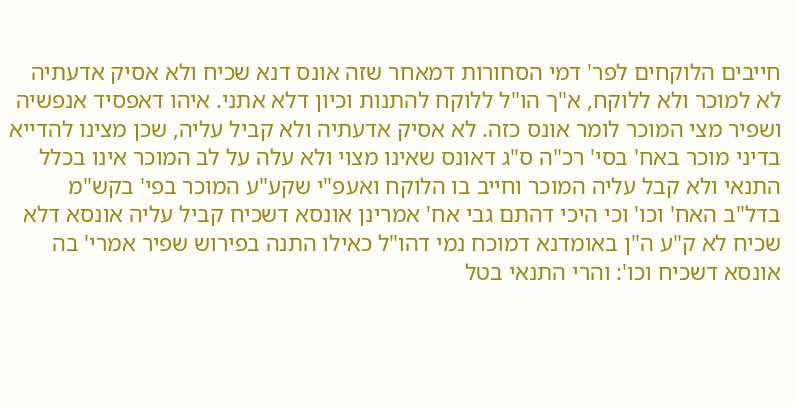חייבים הלוקחים לפר' דמי הסחורות דמאחר שזה אונס דנא שכיח ולא אסיק אדעתיה לא למוכר ולא ללוקח, א"ך הו"ל ללוקח להתנות וכיון דלא אתני. איהו דאפסיד אנפשיה ושפיר מצי המוכר לומר אונס כזה. לא אסיק אדעתיה ולא קביל עליה, שכן מצינו להדייא בדיני מוכר באח' בסי' רכ"ה ס"ג דאונס שאינו מצוי ולא עלה על לב המוכר אינו בכלל התנאי ולא קבל עליה המוכר וחייב בו הלוקח ואעפ"י שקע"ע המוכר בפי' בקש"מ בדל"ב האח' וכו' וכי היכי דהתם גבי אח' אמרינן אונסא דשכיח קביל עליה אונסא דלא שכיח לא ק"ע ה"ן באומדנא דמוכח נמי דהו"ל כאילו התנה בפירוש שפיר אמרי' בה אונסא דשכיח וכו': והרי התנאי בטל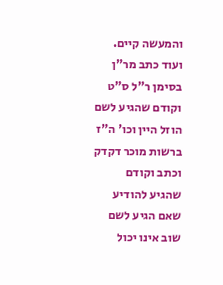והמעשה קיים. ועוד כתב מר"ן בסימן ר"ל ס"ט וקודם שהגיע לשם הוזל היין וכו' ה"ז ברשות מוכר דקדק וכתב וקודם שהגיע להודיע שאם הגיע לשם שוב אינו יכול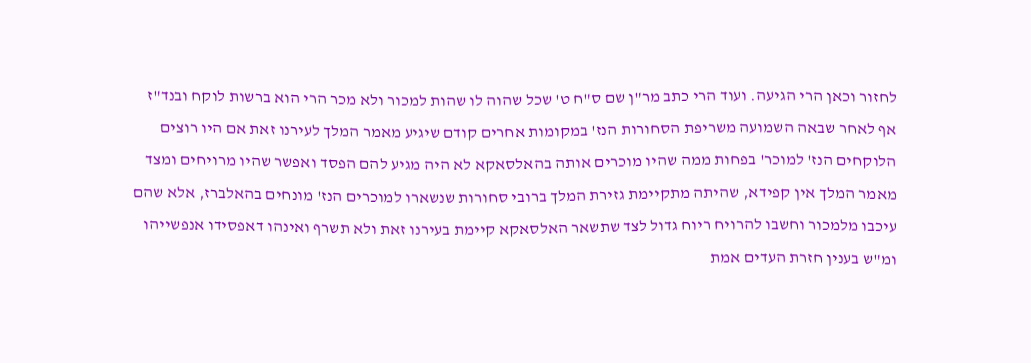לחזור וכאן הרי הגיעה. ועוד הרי כתב מר"ן שם ס"ח ט' שכל שהוה לו שהות למכור ולא מכר הרי הוא ברשות לוקח ובנד"ז אף לאחר שבאה השמועה משריפת הסחורות הנז' במקומות אחרים קודם שיגיע מאמר המלך לעירנו זאת אם היו רוצים הלוקחים הנז' למוכר' בפחות ממה שהיו מוכרים אותה בהאלסאקא לא היה מגיע להם הפסד ואפשר שהיו מרויחים ומצד מאמר המלך אין קפידא, שהיתה מתקיימת גזירת המלך ברובי סחורות שנשארו למוכרים הנז' מונחים בהאלברז, אלא שהם עיכבו מלמכור וחשבו להרויח ריוח גדול לצד שתשאר האלסאקא קיימת בעירנו זאת ולא תשרף ואינהו דאפסידו אנפשייהו ומ"ש בענין חזרת העדים אמת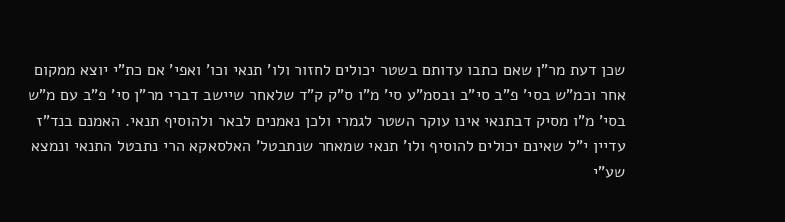שכן דעת מר"ן שאם כתבו עדותם בשטר יכולים לחזור ולו' תנאי וכו' ואפי' אם כת"י יוצא ממקום אחר וכמ"ש בסי' פ"ב סי"ב ובסמ"ע סי' מ"ו ס"ק ק"ד שלאחר שיישב דברי מר"ן סי' פ"ב עם מ"ש בסי' מ"ו מסיק דבתנאי אינו עוקר השטר לגמרי ולכן נאמנים לבאר ולהוסיף תנאי. האמנם בנד"ז עדיין י"ל שאינם יכולים להוסיף ולו' תנאי שמאחר שנתבטל' האלסאקא הרי נתבטל התנאי ונמצא שע"י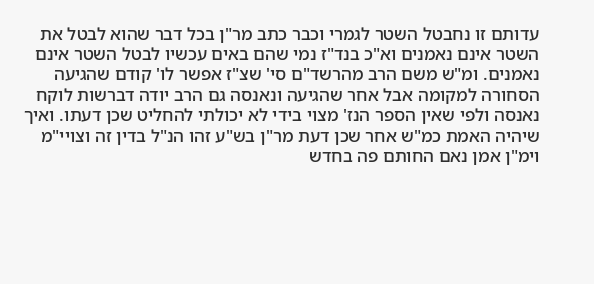עדותם זו נחבטל השטר לגמרי וכבר כתב מר"ן בכל דבר שהוא לבטל את השטר אינם נאמנים וא"כ בנד"ז נמי שהם באים עכשיו לבטל השטר אינם נאמנים. ומ"ש משם הרב מהרשד"ם סי' שצ"ז אפשר לו' קודם שהגיעה הסחורה למקומה אבל אחר שהגיעה ונאנסה גם הרב יודה דברשות לוקח נאנסה ולפי שאין הספר הנז' מצוי בידי לא יכולתי להחליט שכן דעתו. ואיך שיהיה האמת כמ"ש אחר שכן דעת מר"ן בש"ע זהו הנ"ל בדין זה וצויי"מ וימ"ן אמן נאם החותם פה בחדש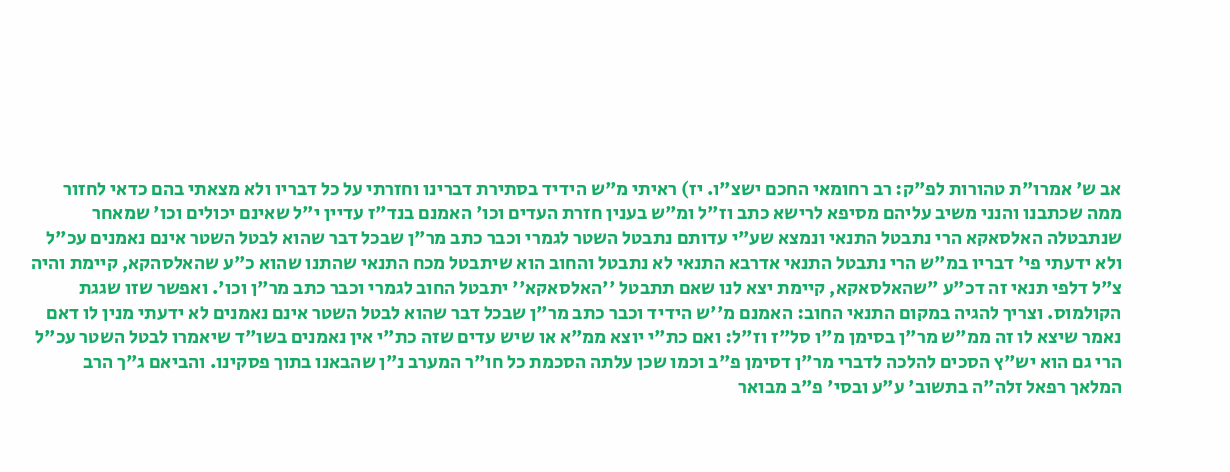אב ש' אמרו"ת טהורות לפ"ק: רב רחומאי החכם ישצ"ו. יז) ראיתי מ"ש הידיד בסתירת דברינו וחזרתי על כל דבריו ולא מצאתי בהם כדאי לחזור ממה שכתבנו והנני משיב עליהם מסיפא לרישא כתב וז"ל ומ"ש בענין חזרת העדים וכו' האמנם בנד"ז עדיין י"ל שאינם יכולים וכו' שמאחר שנתבטלה האלסאקא הרי נתבטל התנאי ונמצא שע"י עדותם נתבטל השטר לגמרי וכבר כתב מר"ן שבכל דבר שהוא לבטל השטר אינם נאמנים עכ"ל ולא ידעתי פי' דבריו במ"ש הרי נתבטל התנאי אדרבא התנאי לא נתבטל והחוב הוא שיתבטל מכח התנאי שהתנו שהוא כ"ע שהאלסהקא, קיימת והיה צ"ל דלפי תנאי זה דכ"ע "שהאלסאקא, קיימת יצא לנו שאם תתבטל ''האלסאקא'' יתבטל החוב לגמרי וכבר כתב מר"ן וכו'. ואפשר שזו שגגת הקולמוס. וצריך להגיה במקום התנאי החוב: האמנם מ''ש הידיד וכבר כתב מר"ן שבכל דבר שהוא לבטל השטר אינם נאמנים לא ידעתי מנין לו דאם נאמר שיצא לו זה ממ"ש מר"ן בסימן מ"ו סל"ז וז"ל: ואם כת"י יוצא ממ"א או שיש עדים שזה כת"י אין נאמנים בשו"ד שיאמרו לבטל השטר עכ"ל הרי גם הוא יש"ץ הסכים להלכה לדברי מר"ן דסימן פ"ב וכמו שכן עלתה הסכמת כל חו"ר המערב נ"ן שהבאנו בתוך פסקינו. והביאם ג"ך הרב המלאך רפאל זלה"ה בתשוב' ע"ע ובסי' פ"ב מבואר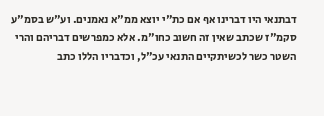דבתנאי היו דברינו אף אם כת"י יוצא ממ"א נאמנים. וע"ש בסמ"ע סקמ"ז שכתב שאין זה חשוב כחו"מ. אלא כמפרשים דבריהם והרי השטר כשר לכשיתקיים התנאי עכ"ל, וכדבריו הללו כתב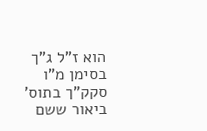הוא ז"ל ג"ך בסימן מ"ו סקק"ך בתוס' ביאור ששם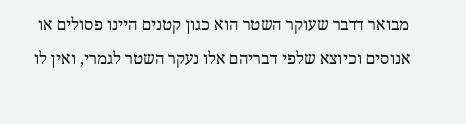מבואר דדבר שעוקר השטר הוא כגון קטנים היינו פסולים או אנוסים וכיוצא שלפי דבריהם אלו נעקר השטר לגמרי, ואין לו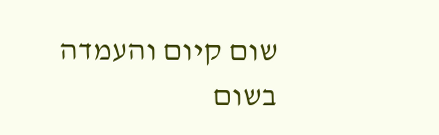שום קיום והעמדה בשום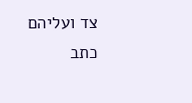צד ועליהם כתב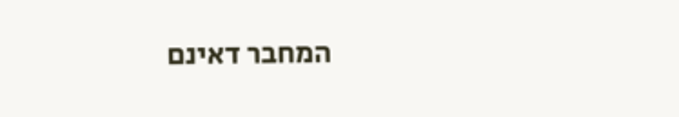המחבר דאינם